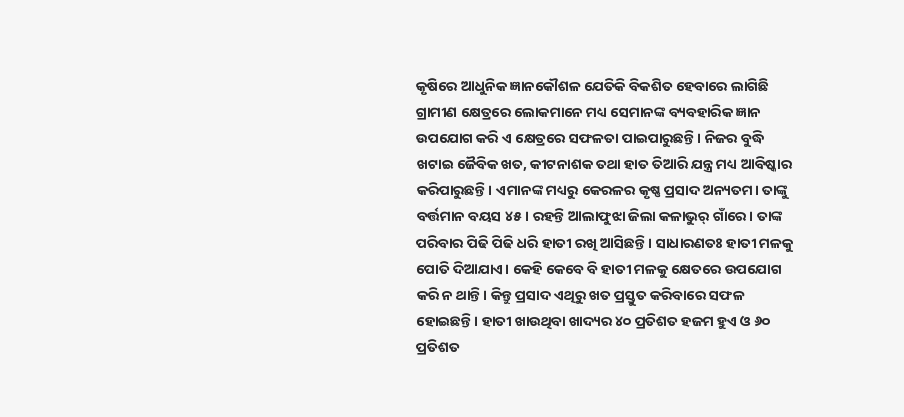କୃଷିରେ ଆଧୁନିକ ଜ୍ଞାନକୌଶଳ ଯେତିକି ବିକଶିତ ହେବାରେ ଲାଗିଛି ଗ୍ରାମୀଣ କ୍ଷେତ୍ରରେ ଲୋକମାନେ ମଧ୍ୟ ସେମାନଙ୍କ ବ୍ୟବହାରିକ ଜ୍ଞାନ ଉପଯୋଗ କରି ଏ କ୍ଷେତ୍ରରେ ସଫଳତା ପାଇପାରୁଛନ୍ତି। ନିଜର ବୁଦ୍ଧି ଖଟାଇ ଜୈବିକ ଖତ, କୀଟନାଶକ ତଥା ହାତ ତିଆରି ଯନ୍ତ୍ର ମଧ୍ୟ ଆବିଷ୍କାର କରିପାରୁଛନ୍ତି। ଏମାନଙ୍କ ମଧ୍ୟରୁ କେରଳର କୃଷ୍ଣ ପ୍ରସାଦ ଅନ୍ୟତମ। ତାଙ୍କୁ ବର୍ତ୍ତମାନ ବୟସ ୪୫। ରହନ୍ତି ଆଲାଫୁଝା ଜିଲା କଳାଭୁର୍ ଗାଁରେ। ତାଙ୍କ ପରିବାର ପିଢି ପିଢି ଧରି ହାତୀ ରଖି ଆସିଛନ୍ତି। ସାଧାରଣତଃ ହାତୀ ମଳକୁ ପୋତି ଦିଆଯାଏ। କେହି କେବେ ବି ହାତୀ ମଳକୁ କ୍ଷେତରେ ଉପଯୋଗ କରି ନ ଥାନ୍ତି। କିନ୍ତୁ ପ୍ରସାଦ ଏଥିରୁ ଖତ ପ୍ରସ୍ତୁତ କରିବାରେ ସଫଳ ହୋଇଛନ୍ତି। ହାତୀ ଖାଉଥିବା ଖାଦ୍ୟର ୪୦ ପ୍ରତିଶତ ହଜମ ହୁଏ ଓ ୬୦ ପ୍ରତିଶତ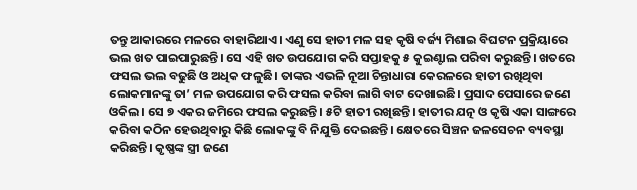ତନ୍ତୁ ଆକାରରେ ମଳରେ ବାହାରିଥାଏ। ଏଣୁ ସେ ହାତୀ ମଳ ସହ କୃଷି ବର୍ଜ୍ୟ ମିଶାଇ ବିଘଟନ ପ୍ରକ୍ରିୟାରେ ଭଲ ଖତ ପାଇପାରୁଛନ୍ତି। ସେ ଏହି ଖତ ଉପଯୋଗ କରି ସପ୍ତାହକୁ ୫ କୁଇଣ୍ଟାଲ ପରିବା କରୁଛନ୍ତି। ଖତରେ ଫସଲ ଭଲ ବଢୁଛି ଓ ଅଧିକ ଫଳୁଛି। ତାଙ୍କର ଏଭଳି ନୂଆ ଚିନ୍ତାଧାରା କେରଳରେ ହାତୀ ରଖିଥିବା ଲୋକମାନଙ୍କୁ ତା’ ମଳ ଉପଯୋଗ କରି ଫସଲ କରିବା ଲାଗି ବାଟ ଦେଖାଇଛି। ପ୍ରସାଦ ପେସାରେ ଜଣେ ଓକିଲ। ସେ ୭ ଏକର ଜମିରେ ଫସଲ କରୁଛନ୍ତି। ୫ଟି ହାତୀ ରଖିଛନ୍ତି। ହାତୀର ଯତ୍ନ ଓ କୃଷି ଏକା ସାଙ୍ଗରେ କରିବା କଠିନ ହେଉଥିବାରୁ କିଛି ଲୋକଙ୍କୁ ବି ନିଯୁକ୍ତି ଦେଇଛନ୍ତି। କ୍ଷେତରେ ସିଞ୍ଚନ ଜଳସେଚନ ବ୍ୟବସ୍ଥା କରିଛନ୍ତି। କୃଷ୍ଣଙ୍କ ସ୍ତ୍ରୀ ଜଣେ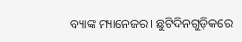ବ୍ୟାଙ୍କ ମ୍ୟାନେଜର। ଛୁଟିଦିନଗୁଡ଼ିକରେ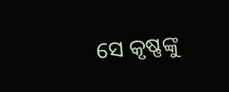ସେ କୃଷ୍ଣଙ୍କୁ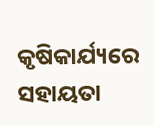କୃଷିକାର୍ଯ୍ୟରେ ସହାୟତା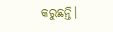କରୁଛନ୍ତି।